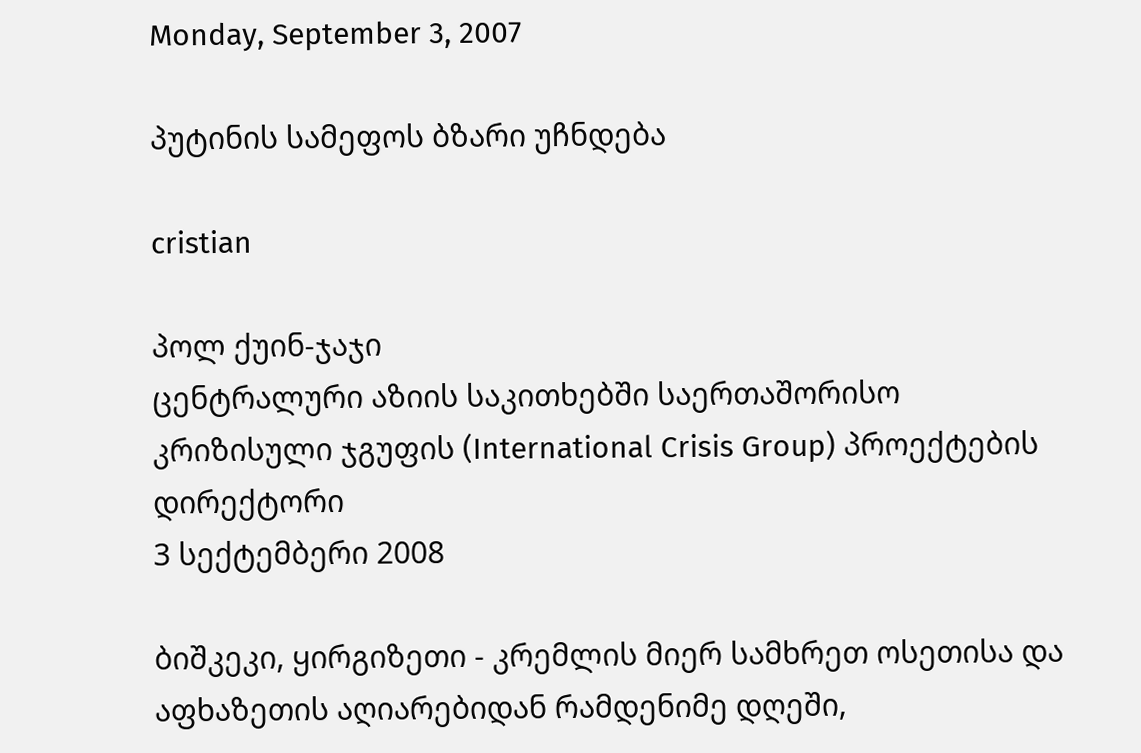Monday, September 3, 2007

პუტინის სამეფოს ბზარი უჩნდება

cristian

პოლ ქუინ-ჯაჯი
ცენტრალური აზიის საკითხებში საერთაშორისო კრიზისული ჯგუფის (International Crisis Group) პროექტების დირექტორი
3 სექტემბერი 2008

ბიშკეკი, ყირგიზეთი - კრემლის მიერ სამხრეთ ოსეთისა და აფხაზეთის აღიარებიდან რამდენიმე დღეში,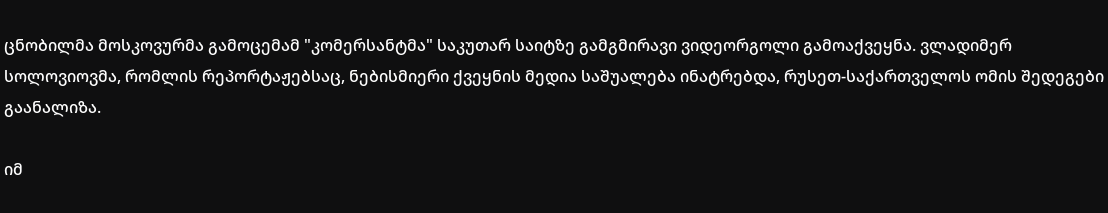ცნობილმა მოსკოვურმა გამოცემამ "კომერსანტმა" საკუთარ საიტზე გამგმირავი ვიდეორგოლი გამოაქვეყნა. ვლადიმერ სოლოვიოვმა, რომლის რეპორტაჟებსაც, ნებისმიერი ქვეყნის მედია საშუალება ინატრებდა, რუსეთ-საქართველოს ომის შედეგები გაანალიზა.

იმ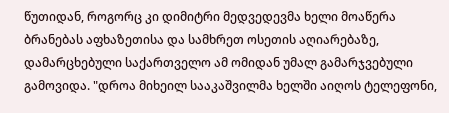წუთიდან, როგორც კი დიმიტრი მედვედევმა ხელი მოაწერა ბრანებას აფხაზეთისა და სამხრეთ ოსეთის აღიარებაზე, დამარცხებული საქართველო ამ ომიდან უმალ გამარჯვებული გამოვიდა. "დროა მიხეილ სააკაშვილმა ხელში აიღოს ტელეფონი,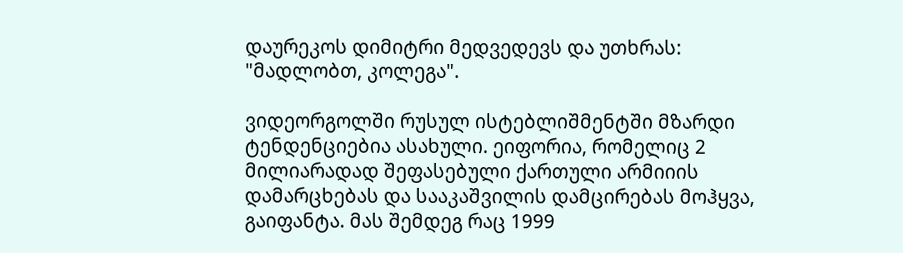დაურეკოს დიმიტრი მედვედევს და უთხრას: "მადლობთ, კოლეგა".

ვიდეორგოლში რუსულ ისტებლიშმენტში მზარდი ტენდენციებია ასახული. ეიფორია, რომელიც 2 მილიარადად შეფასებული ქართული არმიიის დამარცხებას და სააკაშვილის დამცირებას მოჰყვა, გაიფანტა. მას შემდეგ რაც 1999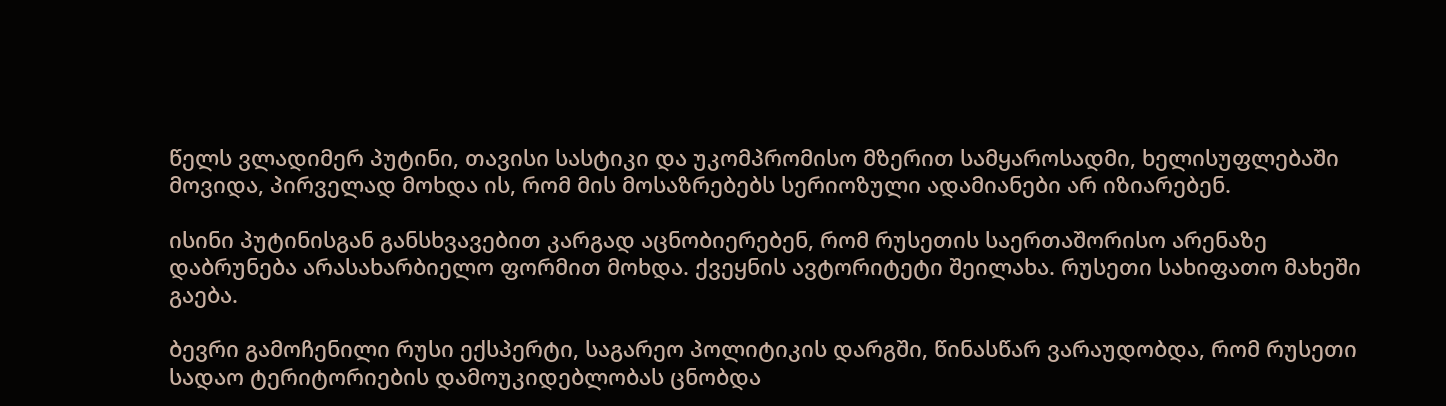წელს ვლადიმერ პუტინი, თავისი სასტიკი და უკომპრომისო მზერით სამყაროსადმი, ხელისუფლებაში მოვიდა, პირველად მოხდა ის, რომ მის მოსაზრებებს სერიოზული ადამიანები არ იზიარებენ.

ისინი პუტინისგან განსხვავებით კარგად აცნობიერებენ, რომ რუსეთის საერთაშორისო არენაზე დაბრუნება არასახარბიელო ფორმით მოხდა. ქვეყნის ავტორიტეტი შეილახა. რუსეთი სახიფათო მახეში გაება.

ბევრი გამოჩენილი რუსი ექსპერტი, საგარეო პოლიტიკის დარგში, წინასწარ ვარაუდობდა, რომ რუსეთი სადაო ტერიტორიების დამოუკიდებლობას ცნობდა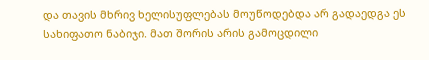და თავის მხრივ ხელისუფლებას მოუწოდებდა არ გადაედგა ეს სახიფათო ნაბიჯი. მათ შორის არის გამოცდილი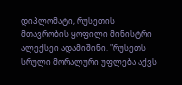დიპლომატი, რუსეთის მთავრობის ყოფილი მინისტრი ალექსეი ადამიშინი. "რუსეთს სრული მორალური უფლება აქვს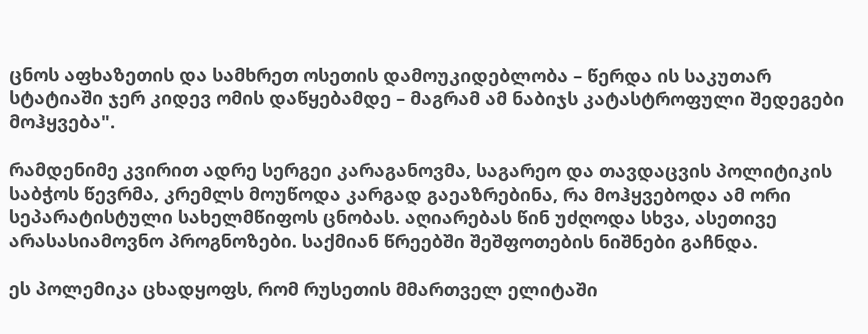ცნოს აფხაზეთის და სამხრეთ ოსეთის დამოუკიდებლობა – წერდა ის საკუთარ სტატიაში ჯერ კიდევ ომის დაწყებამდე – მაგრამ ამ ნაბიჯს კატასტროფული შედეგები მოჰყვება".

რამდენიმე კვირით ადრე სერგეი კარაგანოვმა, საგარეო და თავდაცვის პოლიტიკის საბჭოს წევრმა, კრემლს მოუწოდა კარგად გაეაზრებინა, რა მოჰყვებოდა ამ ორი სეპარატისტული სახელმწიფოს ცნობას. აღიარებას წინ უძღოდა სხვა, ასეთივე არასასიამოვნო პროგნოზები. საქმიან წრეებში შეშფოთების ნიშნები გაჩნდა.

ეს პოლემიკა ცხადყოფს, რომ რუსეთის მმართველ ელიტაში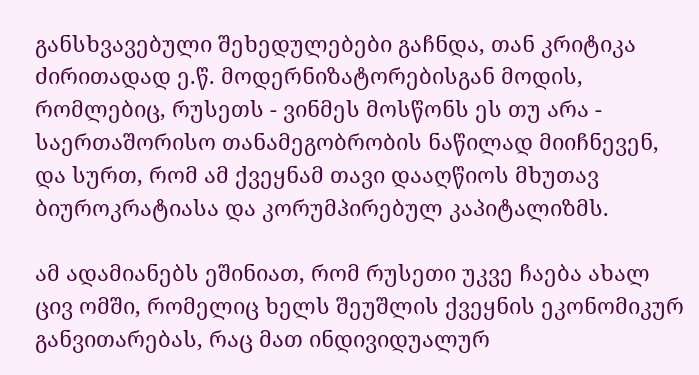განსხვავებული შეხედულებები გაჩნდა, თან კრიტიკა ძირითადად ე.წ. მოდერნიზატორებისგან მოდის, რომლებიც, რუსეთს - ვინმეს მოსწონს ეს თუ არა - საერთაშორისო თანამეგობრობის ნაწილად მიიჩნევენ, და სურთ, რომ ამ ქვეყნამ თავი დააღწიოს მხუთავ ბიუროკრატიასა და კორუმპირებულ კაპიტალიზმს.

ამ ადამიანებს ეშინიათ, რომ რუსეთი უკვე ჩაება ახალ ცივ ომში, რომელიც ხელს შეუშლის ქვეყნის ეკონომიკურ განვითარებას, რაც მათ ინდივიდუალურ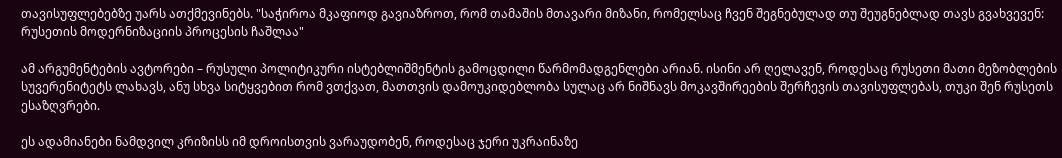თავისუფლებებზე უარს ათქმევინებს. "საჭიროა მკაფიოდ გავიაზროთ, რომ თამაშის მთავარი მიზანი, რომელსაც ჩვენ შეგნებულად თუ შეუგნებლად თავს გვახვევენ: რუსეთის მოდერნიზაციის პროცესის ჩაშლაა"

ამ არგუმენტების ავტორები – რუსული პოლიტიკური ისტებლიშმენტის გამოცდილი წარმომადგენლები არიან. ისინი არ ღელავენ, როდესაც რუსეთი მათი მეზობლების სუვერენიტეტს ლახავს, ანუ სხვა სიტყვებით რომ ვთქვათ, მათთვის დამოუკიდებლობა სულაც არ ნიშნავს მოკავშირეების შერჩევის თავისუფლებას, თუკი შენ რუსეთს ესაზღვრები.

ეს ადამიანები ნამდვილ კრიზისს იმ დროისთვის ვარაუდობენ, როდესაც ჯერი უკრაინაზე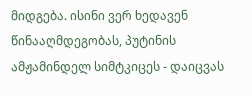მიდგება. ისინი ვერ ხედავენ წინააღმდეგობას, პუტინის ამჟამინდელ სიმტკიცეს - დაიცვას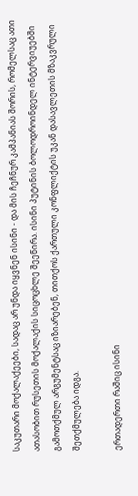საკუთარი მოქალაქეები, სადაც არ უნდა იყვნენ ისინი - და მის ჩეჩნურ კამპანიას შორის, რომელსაც ათი ათასობით რუსეთის მოქალაქის სიცოცხლე შეეწირა. ისინი პუტინის ბოლოდროინდელ ინტერვიუებში გამოთქმულ არგუმენტსაც იზიარებენ, თითქოს ქართული კონფლიქტის უკან დასავლეთის მზაკვრული შეთქმულება იდგა.

ერთადერთი რაშიც ისინი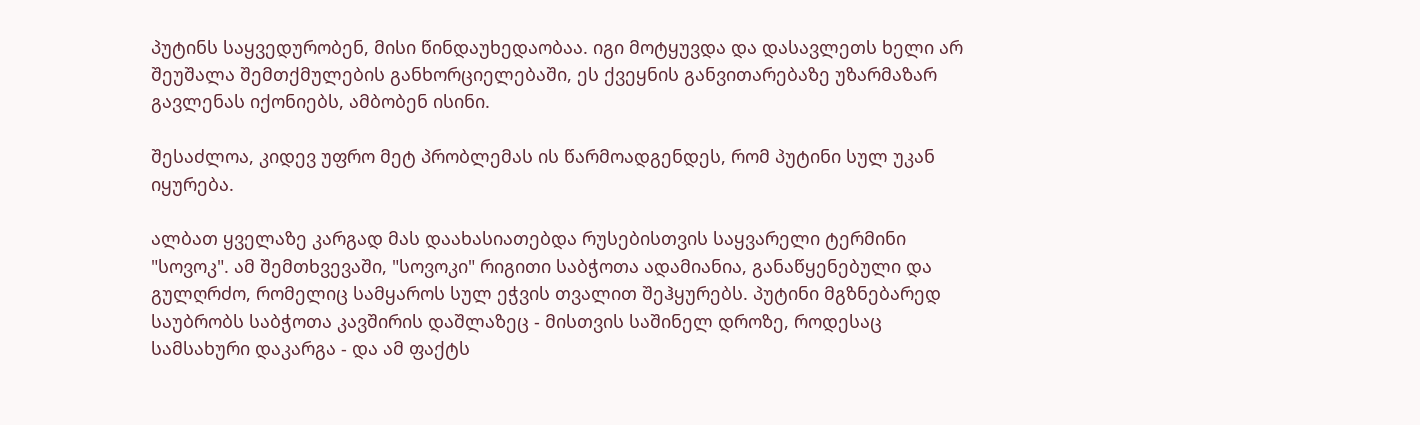პუტინს საყვედურობენ, მისი წინდაუხედაობაა. იგი მოტყუვდა და დასავლეთს ხელი არ შეუშალა შემთქმულების განხორციელებაში, ეს ქვეყნის განვითარებაზე უზარმაზარ გავლენას იქონიებს, ამბობენ ისინი.

შესაძლოა, კიდევ უფრო მეტ პრობლემას ის წარმოადგენდეს, რომ პუტინი სულ უკან იყურება.

ალბათ ყველაზე კარგად მას დაახასიათებდა რუსებისთვის საყვარელი ტერმინი "სოვოკ". ამ შემთხვევაში, "სოვოკი" რიგითი საბჭოთა ადამიანია, განაწყენებული და გულღრძო, რომელიც სამყაროს სულ ეჭვის თვალით შეჰყურებს. პუტინი მგზნებარედ საუბრობს საბჭოთა კავშირის დაშლაზეც - მისთვის საშინელ დროზე, როდესაც სამსახური დაკარგა - და ამ ფაქტს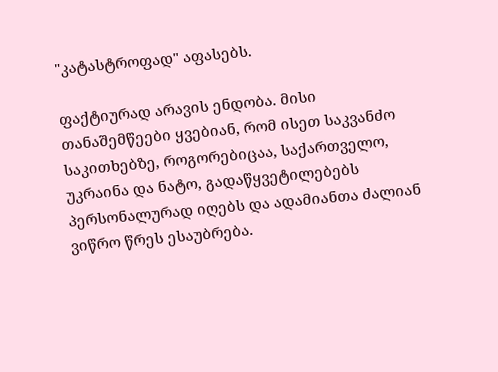"კატასტროფად" აფასებს.

ფაქტიურად არავის ენდობა. მისი თანაშემწეები ყვებიან, რომ ისეთ საკვანძო საკითხებზე, როგორებიცაა, საქართველო, უკრაინა და ნატო, გადაწყვეტილებებს პერსონალურად იღებს და ადამიანთა ძალიან ვიწრო წრეს ესაუბრება.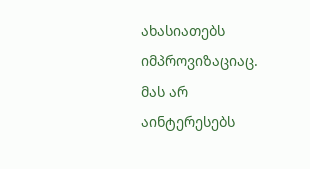ახასიათებს იმპროვიზაციაც. მას არ აინტერესებს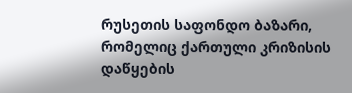რუსეთის საფონდო ბაზარი, რომელიც ქართული კრიზისის დაწყების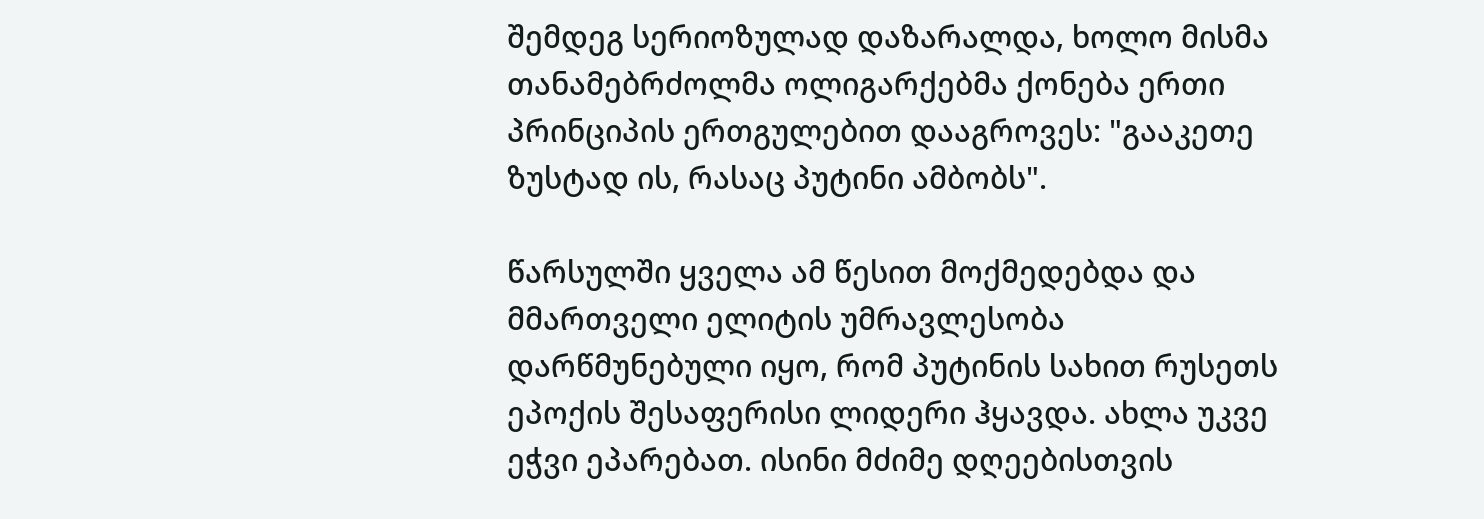შემდეგ სერიოზულად დაზარალდა, ხოლო მისმა თანამებრძოლმა ოლიგარქებმა ქონება ერთი პრინციპის ერთგულებით დააგროვეს: "გააკეთე ზუსტად ის, რასაც პუტინი ამბობს".

წარსულში ყველა ამ წესით მოქმედებდა და მმართველი ელიტის უმრავლესობა დარწმუნებული იყო, რომ პუტინის სახით რუსეთს ეპოქის შესაფერისი ლიდერი ჰყავდა. ახლა უკვე ეჭვი ეპარებათ. ისინი მძიმე დღეებისთვის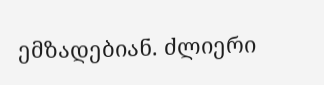ემზადებიან. ძლიერი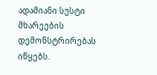ადამიანი სუსტი მხარეების დემონსტრირებას იწყებს.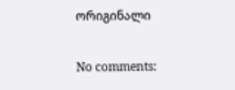ორიგინალი

No comments: